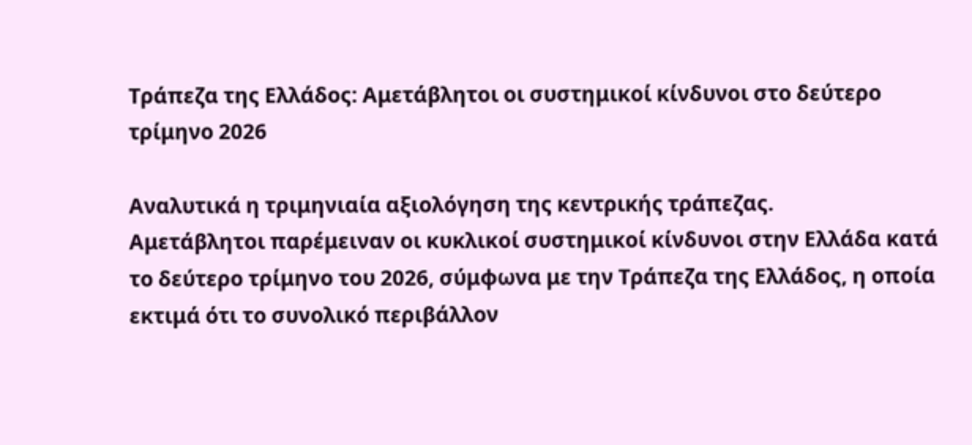Τράπεζα της Ελλάδος: Αμετάβλητοι οι συστημικοί κίνδυνοι στο δεύτερο τρίμηνο 2026

Αναλυτικά η τριμηνιαία αξιολόγηση της κεντρικής τράπεζας.
Αμετάβλητοι παρέμειναν οι κυκλικοί συστημικοί κίνδυνοι στην Ελλάδα κατά το δεύτερο τρίμηνο του 2026, σύμφωνα με την Τράπεζα της Ελλάδος, η οποία εκτιμά ότι το συνολικό περιβάλλον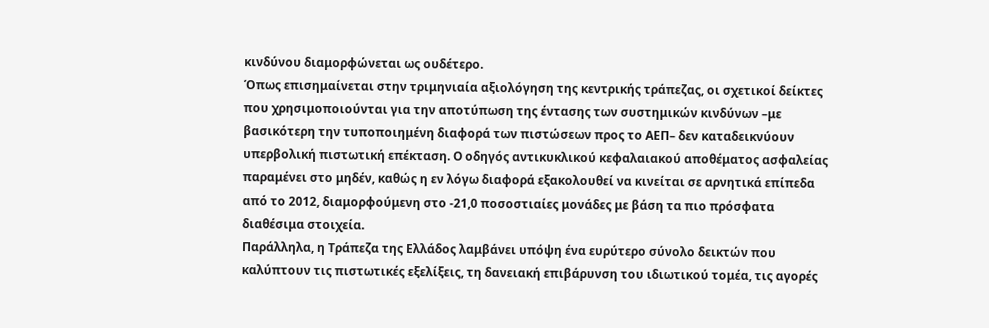κινδύνου διαμορφώνεται ως ουδέτερο.
Όπως επισημαίνεται στην τριμηνιαία αξιολόγηση της κεντρικής τράπεζας, οι σχετικοί δείκτες που χρησιμοποιούνται για την αποτύπωση της έντασης των συστημικών κινδύνων –με βασικότερη την τυποποιημένη διαφορά των πιστώσεων προς το ΑΕΠ– δεν καταδεικνύουν υπερβολική πιστωτική επέκταση. Ο οδηγός αντικυκλικού κεφαλαιακού αποθέματος ασφαλείας παραμένει στο μηδέν, καθώς η εν λόγω διαφορά εξακολουθεί να κινείται σε αρνητικά επίπεδα από το 2012, διαμορφούμενη στο -21,0 ποσοστιαίες μονάδες με βάση τα πιο πρόσφατα διαθέσιμα στοιχεία.
Παράλληλα, η Τράπεζα της Ελλάδος λαμβάνει υπόψη ένα ευρύτερο σύνολο δεικτών που καλύπτουν τις πιστωτικές εξελίξεις, τη δανειακή επιβάρυνση του ιδιωτικού τομέα, τις αγορές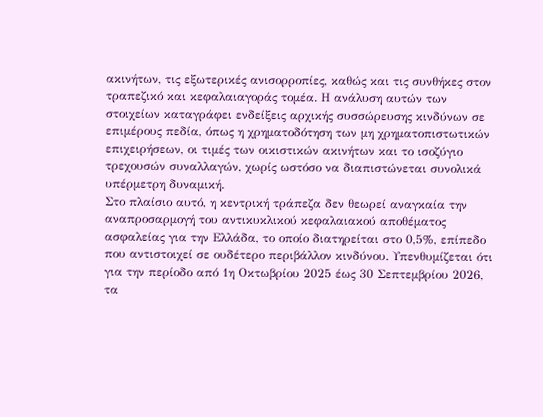ακινήτων, τις εξωτερικές ανισορροπίες, καθώς και τις συνθήκες στον τραπεζικό και κεφαλαιαγοράς τομέα. Η ανάλυση αυτών των στοιχείων καταγράφει ενδείξεις αρχικής συσσώρευσης κινδύνων σε επιμέρους πεδία, όπως η χρηματοδότηση των μη χρηματοπιστωτικών επιχειρήσεων, οι τιμές των οικιστικών ακινήτων και το ισοζύγιο τρεχουσών συναλλαγών, χωρίς ωστόσο να διαπιστώνεται συνολικά υπέρμετρη δυναμική.
Στο πλαίσιο αυτό, η κεντρική τράπεζα δεν θεωρεί αναγκαία την αναπροσαρμογή του αντικυκλικού κεφαλαιακού αποθέματος ασφαλείας για την Ελλάδα, το οποίο διατηρείται στο 0,5%, επίπεδο που αντιστοιχεί σε ουδέτερο περιβάλλον κινδύνου. Υπενθυμίζεται ότι για την περίοδο από 1η Οκτωβρίου 2025 έως 30 Σεπτεμβρίου 2026, τα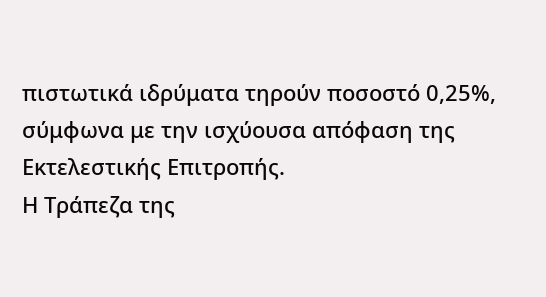πιστωτικά ιδρύματα τηρούν ποσοστό 0,25%, σύμφωνα με την ισχύουσα απόφαση της Εκτελεστικής Επιτροπής.
Η Τράπεζα της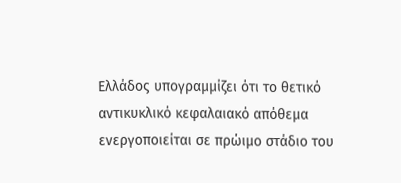Ελλάδος υπογραμμίζει ότι το θετικό αντικυκλικό κεφαλαιακό απόθεμα ενεργοποιείται σε πρώιμο στάδιο του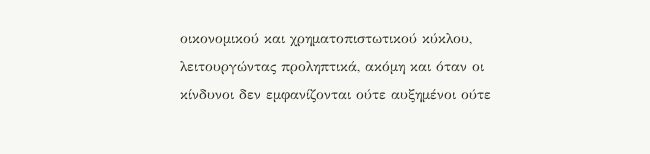οικονομικού και χρηματοπιστωτικού κύκλου, λειτουργώντας προληπτικά, ακόμη και όταν οι κίνδυνοι δεν εμφανίζονται ούτε αυξημένοι ούτε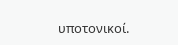υποτονικοί.